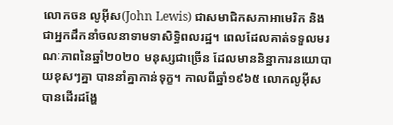លោកចន លូអ៊ីស(John Lewis) ជាសមាជិកសភាអាមេរិក និងជាអ្នកដឹកនាំចលនាទាមទាសិទ្ធិពលរដ្ឋ។ ពេលដែលគាត់ទទួលមរណៈភាពនៃឆ្នាំ២០២០ មនុស្សជាច្រើន ដែលមាននិន្នាការនយោបាយខុសៗគ្នា បាននាំគ្នាកាន់ទុក្ខ។ កាលពីឆ្នាំ១៩៦៥ លោកលូអ៊ីស បានដើរដង្ហែ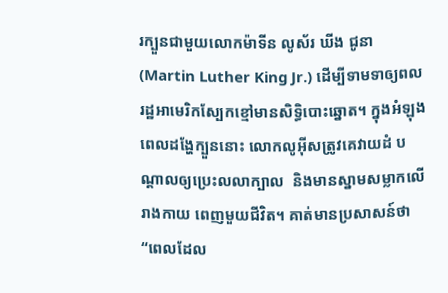រក្បួនជាមួយលោកម៉ាទីន លូស័រ ឃីង ជូនា(Martin Luther King Jr.) ដើម្បីទាមទាឲ្យពលរដ្ឋអាមេរិកស្បែកខ្មៅមានសិទ្ធិបោះឆ្នោត។ ក្នុងអំឡុងពេលដង្ហែក្បួននោះ លោកលូអ៊ីសត្រូវគេវាយដំ បណ្តាលឲ្យប្រេះលលាក្បាល  និងមានស្នាមសម្លាកលើរាងកាយ ពេញមួយជីវិត។ គាត់មានប្រសាសន៍ថា “ពេលដែល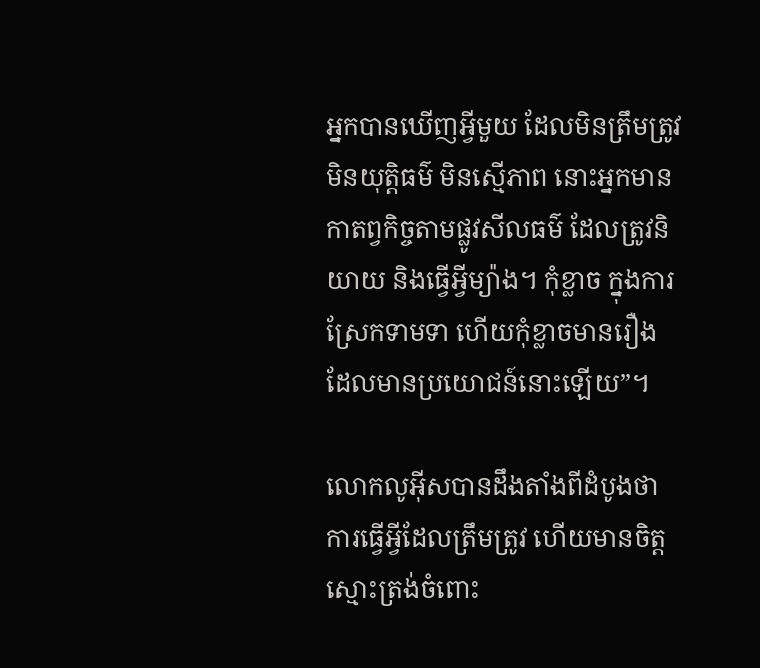អ្នកបានឃើញអ្វីមួយ ដែលមិនត្រឹមត្រូវ មិនយុត្តិធម៌ មិនស្មើភាព នោះអ្នកមានកាតព្វកិច្ចតាមផ្លូវសីលធម៌ ដែលត្រូវនិយាយ និងធ្វើអ្វីម្យ៉ាង។ កុំខ្លាច ក្នុងការស្រែកទាមទា ហើយកុំខ្លាចមានរឿង ដែលមានប្រយោជន៍នោះឡើយ”។

លោកលូអ៊ីសបានដឹងតាំងពីដំបូងថា ការធ្វើអ្វីដែលត្រឹមត្រូវ ហើយមានចិត្តស្មោះត្រង់ចំពោះ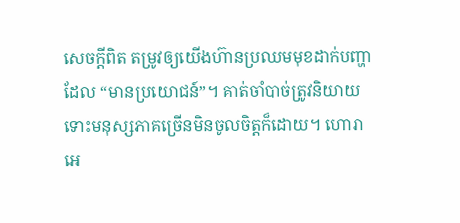សេចក្តីពិត តម្រូវឲ្យយើងហ៊ានប្រឈមមុខដាក់បញ្ហា ដែល “មានប្រយោជន៍”។ គាត់ចាំបាច់ត្រូវនិយាយ ទោះមនុស្សភាគច្រើនមិនចូលចិត្តក៏ដោយ។ ហោរាអេ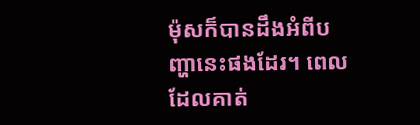ម៉ុសក៏បានដឹងអំពីបញ្ហានេះផងដែរ។ ពេលដែលគាត់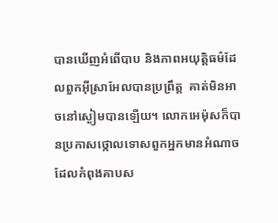បានឃើញអំពើបាប និងភាពអយុត្តិធម៌ដែលពួកអ៊ីស្រាអែលបានប្រព្រឹត្ត  គាត់មិនអាចនៅស្ងៀមបានឡើយ។ លោកអេម៉ុសក៏បានប្រកាសថ្កោលទោសពួកអ្នកមានអំណាច ដែលកំពុងគាបស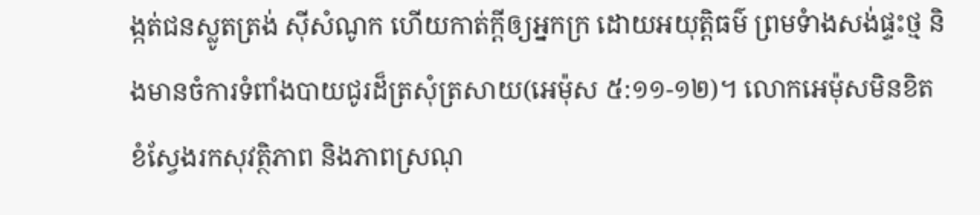ង្កត់ជនស្លូតត្រង់ ស៊ីសំណូក ហើយកាត់ក្តីឲ្យអ្នកក្រ ដោយអយុត្តិធម៌ ព្រមទំាងសង់ផ្ទះថ្ម និងមានចំការទំពាំងបាយជូរដ៏ត្រសុំត្រសាយ(អេម៉ុស ៥:១១-១២)។ លោកអេម៉ុសមិនខិតខំស្វែងរកសុវត្ថិភាព និងភាពស្រណុ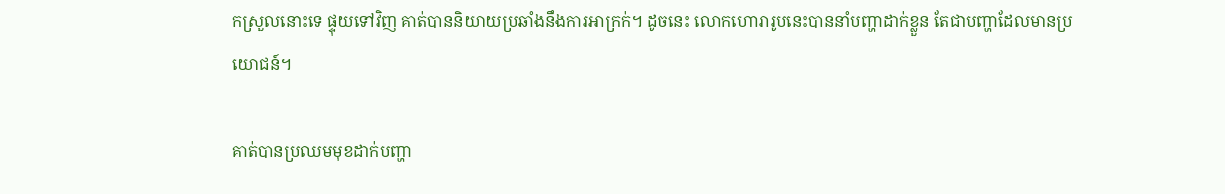កស្រួលនោះទេ ផ្ទុយទៅវិញ គាត់បាននិយាយប្រឆាំងនឹងការអាក្រក់។ ដូចនេះ លោកហោរារូបនេះបាននាំបញ្ហាដាក់ខ្លួន តែជាបញ្ហាដែលមានប្រយោជន៍។

គាត់បានប្រឈមមុខដាក់បញ្ហា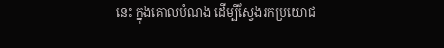នេះ ក្នុងគោលបំណង ដើម្បីស្វែងរកប្រយោជ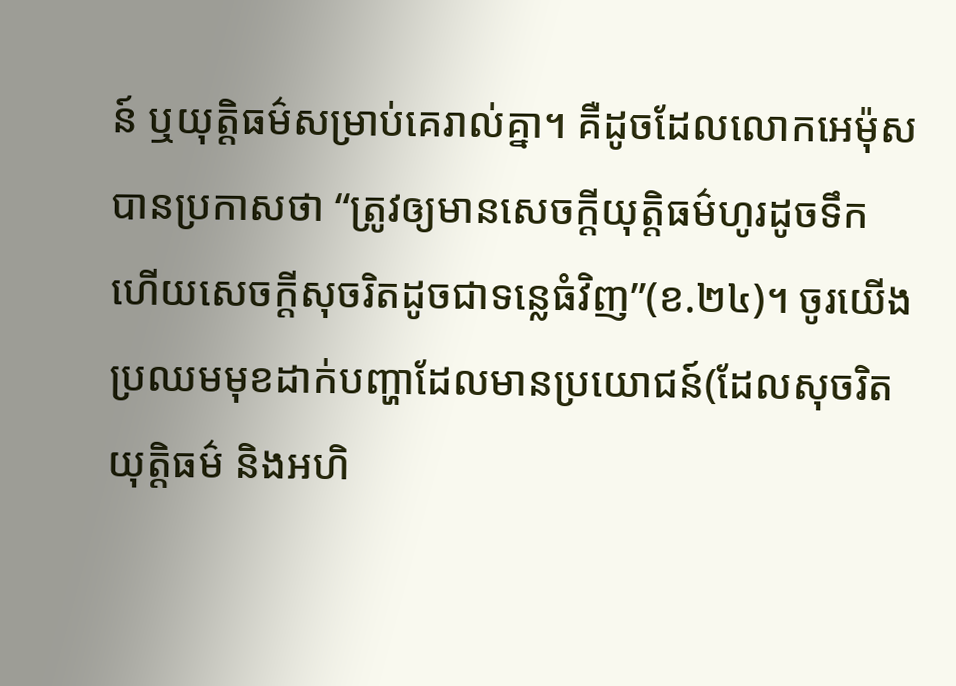ន៍ ឬយុត្តិធម៌សម្រាប់គេរាល់គ្នា។ គឺដូចដែលលោកអេម៉ុសបានប្រកាសថា “ត្រូវឲ្យមានសេចក្តីយុត្តិធម៌ហូរដូចទឹក ហើយសេចក្តីសុចរិតដូចជាទន្លេធំវិញ”(ខ.២៤)។ ចូរយើងប្រឈមមុខដាក់បញ្ហាដែលមានប្រយោជន៍(ដែលសុចរិត យុត្តិធម៌ និងអហិ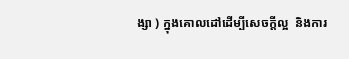ង្សា ) ក្នុងគោលដៅដើម្បីសេចក្តីល្អ  និងការ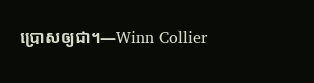ប្រោសឲ្យជា។—Winn Collier